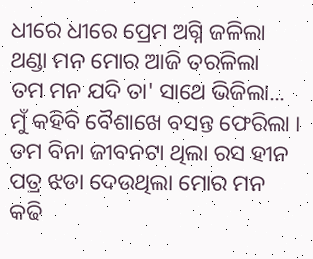ଧୀରେ ଧୀରେ ପ୍ରେମ ଅଗ୍ନି ଜଳିଲା
ଥଣ୍ଡା ମନ ମୋର ଆଜି ତରଳିଲା
ତମ ମନ ଯଦି ତା' ସାଥେ ଭିଜିଲା...
ମୁଁ କହିବି ବୈଶାଖେ ବସନ୍ତ ଫେରିଲା ।
ତମ ବିନା ଜୀବନଟା ଥିଲା ରସ ହୀନ
ପତ୍ର ଝଡା ଦେଉଥିଲା ମୋର ମନ
କଢି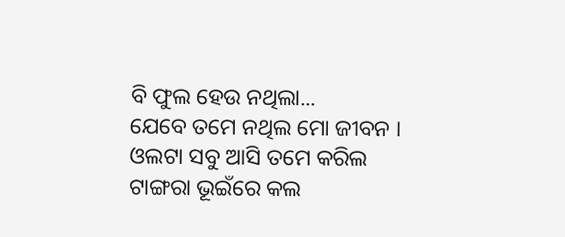ବି ଫୁଲ ହେଉ ନଥିଲା...
ଯେବେ ତମେ ନଥିଲ ମୋ ଜୀବନ ।
ଓଲଟା ସବୁ ଆସି ତମେ କରିଲ
ଟାଙ୍ଗରା ଭୂଇଁରେ କଲ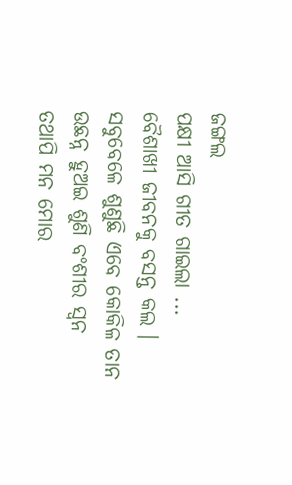ଜଙ୍ଗଲ
ପକ୍ଷୀ ଆସି ଗୀତ ଗାଇଲା ...
ବୈଶାଖୀ ଜୀବନକୁ ବସନ୍ତ କଲ ।
ସବୁବେଳେ ଶୁଣୁଛି ଏବେ କୋକିଳ ତାନ
ଉଛନ୍ନ ହୁଅଇ ଶୁଣି ବଂଶୀର ସ୍ଵନ
ତଥାପି ମନ ମୋର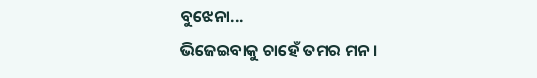ବୁଝେନା...
ଭିଜେଇବାକୁ ଚାହେଁ ତମର ମନ ।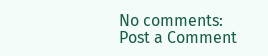No comments:
Post a Comment